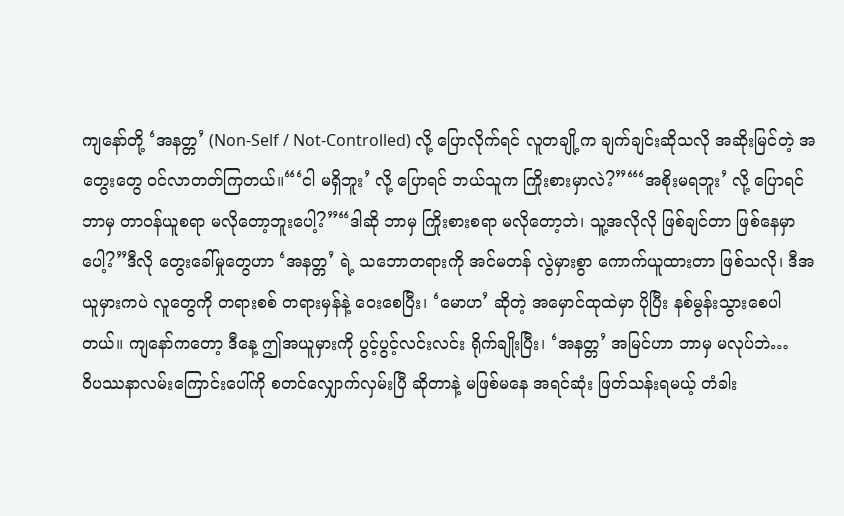ကျနော်တို့ ‘အနတ္တ’ (Non-Self / Not-Controlled) လို့ ပြောလိုက်ရင် လူတချို့က ချက်ချင်းဆိုသလို အဆိုးမြင်တဲ့ အတွေးတွေ ဝင်လာတတ်ကြတယ်။“‘ငါ မရှိဘူး’ လို့ ပြောရင် ဘယ်သူက ကြိုးစားမှာလဲ?”“‘အစိုးမရဘူး’ လို့ ပြောရင် ဘာမှ တာဝန်ယူစရာ မလိုတော့ဘူးပေါ့?”“ဒါဆို ဘာမှ ကြိုးစားစရာ မလိုတော့ဘဲ၊ သူ့အလိုလို ဖြစ်ချင်တာ ဖြစ်နေမှာပေါ့?”ဒီလို တွေးခေါ်မှုတွေဟာ ‘အနတ္တ’ ရဲ့ သဘောတရားကို အင်မတန် လွဲမှားစွာ ကောက်ယူထားတာ ဖြစ်သလို၊ ဒီအယူမှားကပဲ လူတွေကို တရားစစ် တရားမှန်နဲ့ ဝေးစေပြီး၊ ‘မောဟ’ ဆိုတဲ့ အမှောင်ထုထဲမှာ ပိုပြီး နစ်မွန်းသွားစေပါတယ်။ ကျနော်ကတော့ ဒီနေ့ ဤအယူမှားကို ပွင့်ပွင့်လင်းလင်း ရိုက်ချိုးပြီး၊ ‘အနတ္တ’ အမြင်ဟာ ဘာမှ မလုပ်ဘဲ…
ဝိပဿနာလမ်းကြောင်းပေါ်ကို စတင်လျှောက်လှမ်းပြီ ဆိုတာနဲ့ မဖြစ်မနေ အရင်ဆုံး ဖြတ်သန်းရမယ့် တံခါး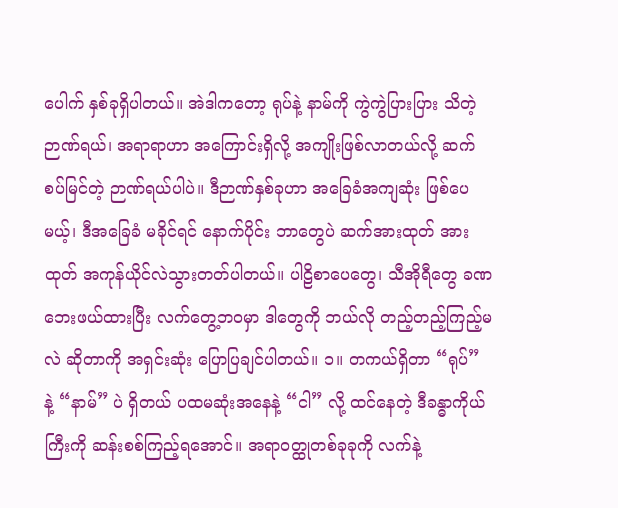ပေါက် နှစ်ခုရှိပါတယ်။ အဲဒါကတော့ ရုပ်နဲ့ နာမ်ကို ကွဲကွဲပြားပြား သိတဲ့ဉာဏ်ရယ်၊ အရာရာဟာ အကြောင်းရှိလို့ အကျိုးဖြစ်လာတယ်လို့ ဆက်စပ်မြင်တဲ့ ဉာဏ်ရယ်ပါပဲ။ ဒီဉာဏ်နှစ်ခုဟာ အခြေခံအကျဆုံး ဖြစ်ပေမယ့်၊ ဒီအခြေခံ မခိုင်ရင် နောက်ပိုင်း ဘာတွေပဲ ဆက်အားထုတ် အားထုတ် အကုန်ယိုင်လဲသွားတတ်ပါတယ်။ ပါဠိစာပေတွေ၊ သီအိုရီတွေ ခဏဘေးဖယ်ထားပြီး လက်တွေ့ဘဝမှာ ဒါတွေကို ဘယ်လို တည့်တည့်ကြည့်မလဲ ဆိုတာကို အရှင်းဆုံး ပြောပြချင်ပါတယ်။ ၁။ တကယ်ရှိတာ “ရုပ်” နဲ့ “နာမ်” ပဲ ရှိတယ် ပထမဆုံးအနေနဲ့ “ငါ” လို့ ထင်နေတဲ့ ဒီခန္ဓာကိုယ်ကြီးကို ဆန်းစစ်ကြည့်ရအောင်။ အရာဝတ္ထုတစ်ခုခုကို လက်နဲ့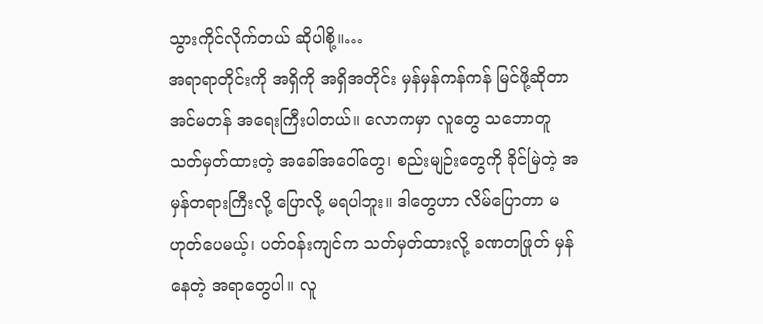သွားကိုင်လိုက်တယ် ဆိုပါစို့။…
အရာရာတိုင်းကို အရှိကို အရှိအတိုင်း မှန်မှန်ကန်ကန် မြင်ဖို့ဆိုတာ အင်မတန် အရေးကြီးပါတယ်။ လောကမှာ လူတွေ သဘောတူ သတ်မှတ်ထားတဲ့ အခေါ်အဝေါ်တွေ၊ စည်းမျဉ်းတွေကို ခိုင်မြဲတဲ့ အမှန်တရားကြီးလို့ ပြောလို့ မရပါဘူး။ ဒါတွေဟာ လိမ်ပြောတာ မဟုတ်ပေမယ့်၊ ပတ်ဝန်းကျင်က သတ်မှတ်ထားလို့ ခဏတဖြုတ် မှန်နေတဲ့ အရာတွေပါ။ လူ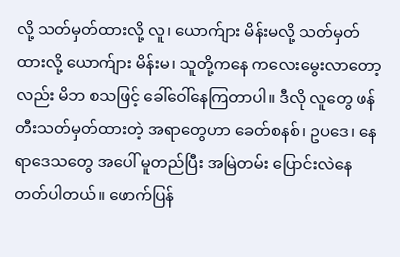လို့ သတ်မှတ်ထားလို့ လူ၊ ယောက်ျား မိန်းမလို့ သတ်မှတ်ထားလို့ ယောက်ျား မိန်းမ၊ သူတို့ကနေ ကလေးမွေးလာတော့လည်း မိဘ စသဖြင့် ခေါ်ဝေါ်နေကြတာပါ။ ဒီလို လူတွေ ဖန်တီးသတ်မှတ်ထားတဲ့ အရာတွေဟာ ခေတ်စနစ်၊ ဥပဒေ၊ နေရာဒေသတွေ အပေါ် မူတည်ပြီး အမြဲတမ်း ပြောင်းလဲနေတတ်ပါတယ်။ ဖောက်ပြန်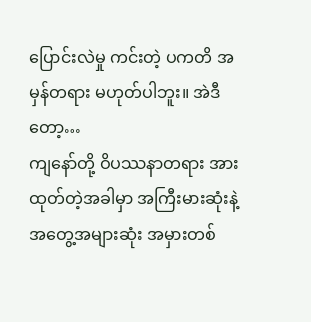ပြောင်းလဲမှု ကင်းတဲ့ ပကတိ အမှန်တရား မဟုတ်ပါဘူး။ အဲဒီတော့…
ကျနော်တို့ ဝိပဿနာတရား အားထုတ်တဲ့အခါမှာ အကြီးမားဆုံးနဲ့ အတွေ့အများဆုံး အမှားတစ်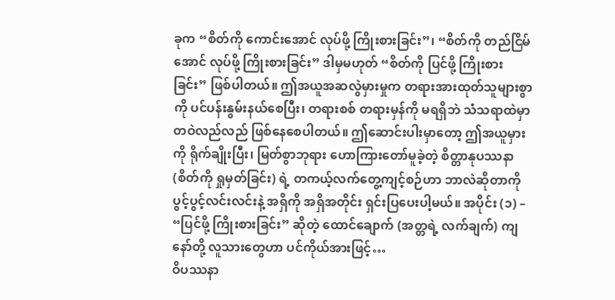ခုက “စိတ်ကို ကောင်းအောင် လုပ်ဖို့ ကြိုးစားခြင်း”၊ “စိတ်ကို တည်ငြိမ်အောင် လုပ်ဖို့ ကြိုးစားခြင်း” ဒါမှမဟုတ် “စိတ်ကို ပြင်ဖို့ ကြိုးစားခြင်း” ဖြစ်ပါတယ်။ ဤအယူအဆလွဲမှားမှုက တရားအားထုတ်သူများစွာကို ပင်ပန်းနွမ်းနယ်စေပြီး၊ တရားစစ် တရားမှန်ကို မရရှိဘဲ သံသရာထဲမှာ တဝဲလည်လည် ဖြစ်နေစေပါတယ်။ ဤဆောင်းပါးမှာတော့ ဤအယူမှားကို ရိုက်ချိုးပြီး၊ မြတ်စွာဘုရား ဟောကြားတော်မူခဲ့တဲ့ စိတ္တာနုပဿနာ (စိတ်ကို ရှုမှတ်ခြင်း) ရဲ့ တကယ့်လက်တွေ့ကျင့်စဉ်ဟာ ဘာလဲဆိုတာကို ပွင့်ပွင့်လင်းလင်းနဲ့ အရှိကို အရှိအတိုင်း ရှင်းပြပေးပါ့မယ်။ အပိုင်း (၁) – “ပြင်ဖို့ ကြိုးစားခြင်း” ဆိုတဲ့ ထောင်ချောက် (အတ္တရဲ့ လက်ချက်) ကျနော်တို့ လူသားတွေဟာ ပင်ကိုယ်အားဖြင့်…
ဝိပဿနာ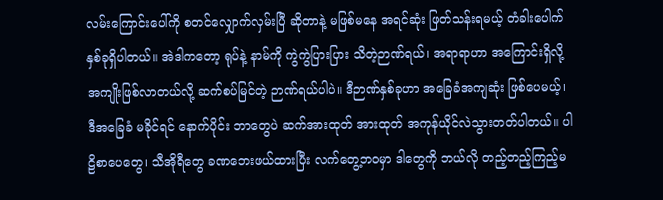လမ်းကြောင်းပေါ်ကို စတင်လျှောက်လှမ်းပြီ ဆိုတာနဲ့ မဖြစ်မနေ အရင်ဆုံး ဖြတ်သန်းရမယ့် တံခါးပေါက် နှစ်ခုရှိပါတယ်။ အဲဒါကတော့ ရုပ်နဲ့ နာမ်ကို ကွဲကွဲပြားပြား သိတဲ့ဉာဏ်ရယ်၊ အရာရာဟာ အကြောင်းရှိလို့ အကျိုးဖြစ်လာတယ်လို့ ဆက်စပ်မြင်တဲ့ ဉာဏ်ရယ်ပါပဲ။ ဒီဉာဏ်နှစ်ခုဟာ အခြေခံအကျဆုံး ဖြစ်ပေမယ့်၊ ဒီအခြေခံ မခိုင်ရင် နောက်ပိုင်း ဘာတွေပဲ ဆက်အားထုတ် အားထုတ် အကုန်ယိုင်လဲသွားတတ်ပါတယ်။ ပါဠိစာပေတွေ၊ သီအိုရီတွေ ခဏဘေးဖယ်ထားပြီး လက်တွေ့ဘဝမှာ ဒါတွေကို ဘယ်လို တည့်တည့်ကြည့်မ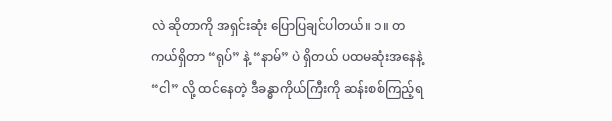လဲ ဆိုတာကို အရှင်းဆုံး ပြောပြချင်ပါတယ်။ ၁။ တကယ်ရှိတာ “ရုပ်” နဲ့ “နာမ်” ပဲ ရှိတယ် ပထမဆုံးအနေနဲ့ “ငါ” လို့ ထင်နေတဲ့ ဒီခန္ဓာကိုယ်ကြီးကို ဆန်းစစ်ကြည့်ရ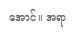အောင်။ အရာ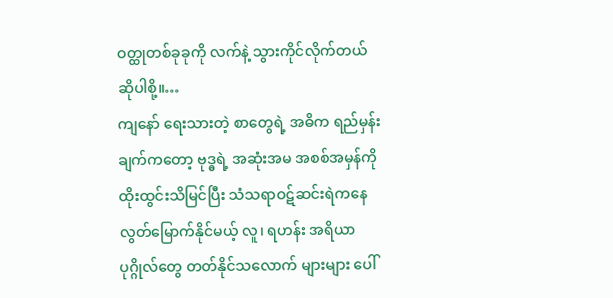ဝတ္ထုတစ်ခုခုကို လက်နဲ့ သွားကိုင်လိုက်တယ် ဆိုပါစို့။…
ကျနော် ရေးသားတဲ့ စာတွေရဲ့ အဓိက ရည်မှန်းချက်ကတော့ ဗုဒ္ဓရဲ့ အဆုံးအမ အစစ်အမှန်ကို ထိုးထွင်းသိမြင်ပြီး သံသရာဝဋ်ဆင်းရဲကနေ လွတ်မြောက်နိုင်မယ့် လူ၊ ရဟန်း အရိယာပုဂ္ဂိုလ်တွေ တတ်နိုင်သလောက် များများ ပေါ်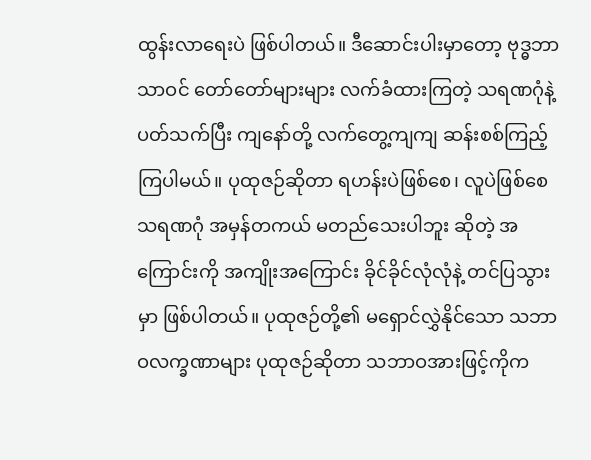ထွန်းလာရေးပဲ ဖြစ်ပါတယ်။ ဒီဆောင်းပါးမှာတော့ ဗုဒ္ဓဘာသာဝင် တော်တော်များများ လက်ခံထားကြတဲ့ သရဏဂုံနဲ့ ပတ်သက်ပြီး ကျနော်တို့ လက်တွေ့ကျကျ ဆန်းစစ်ကြည့်ကြပါမယ်။ ပုထုဇဉ်ဆိုတာ ရဟန်းပဲဖြစ်စေ၊ လူပဲဖြစ်စေ သရဏဂုံ အမှန်တကယ် မတည်သေးပါဘူး ဆိုတဲ့ အကြောင်းကို အကျိုးအကြောင်း ခိုင်ခိုင်လုံလုံနဲ့ တင်ပြသွားမှာ ဖြစ်ပါတယ်။ ပုထုဇဉ်တို့၏ မရှောင်လွှဲနိုင်သော သဘာဝလက္ခဏာများ ပုထုဇဉ်ဆိုတာ သဘာဝအားဖြင့်ကိုက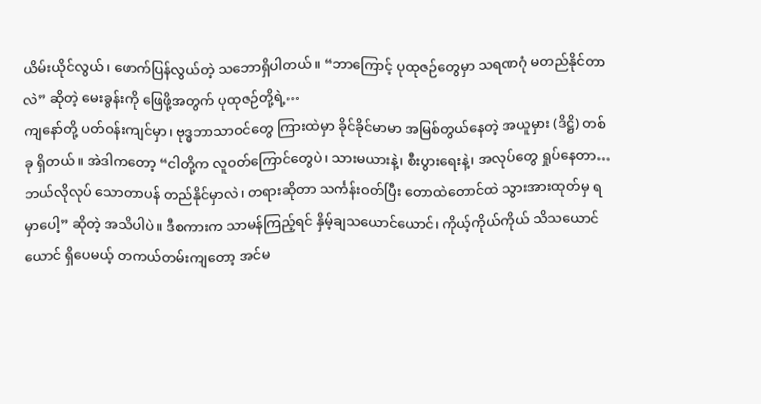ယိမ်းယိုင်လွယ်၊ ဖောက်ပြန်လွယ်တဲ့ သဘောရှိပါတယ်။ “ဘာကြောင့် ပုထုဇဉ်တွေမှာ သရဏဂုံ မတည်နိုင်တာလဲ” ဆိုတဲ့ မေးခွန်းကို ဖြေဖို့အတွက် ပုထုဇဉ်တို့ရဲ့…
ကျနော်တို့ ပတ်ဝန်းကျင်မှာ၊ ဗုဒ္ဓဘာသာဝင်တွေ ကြားထဲမှာ ခိုင်ခိုင်မာမာ အမြစ်တွယ်နေတဲ့ အယူမှား (ဒိဋ္ဌိ) တစ်ခု ရှိတယ်။ အဲဒါကတော့ “ငါတို့က လူဝတ်ကြောင်တွေပဲ၊ သားမယားနဲ့၊ စီးပွားရေးနဲ့၊ အလုပ်တွေ ရှုပ်နေတာ… ဘယ်လိုလုပ် သောတာပန် တည်နိုင်မှာလဲ၊ တရားဆိုတာ သင်္ကန်းဝတ်ပြီး တောထဲတောင်ထဲ သွားအားထုတ်မှ ရမှာပေါ့” ဆိုတဲ့ အသိပါပဲ။ ဒီစကားက သာမန်ကြည့်ရင် နှိမ့်ချသယောင်ယောင်၊ ကိုယ့်ကိုယ်ကိုယ် သိသယောင်ယောင် ရှိပေမယ့် တကယ်တမ်းကျတော့ အင်မ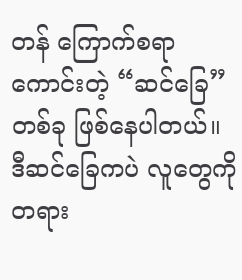တန် ကြောက်စရာကောင်းတဲ့ “ဆင်ခြေ” တစ်ခု ဖြစ်နေပါတယ်။ ဒီဆင်ခြေကပဲ လူတွေကို တရား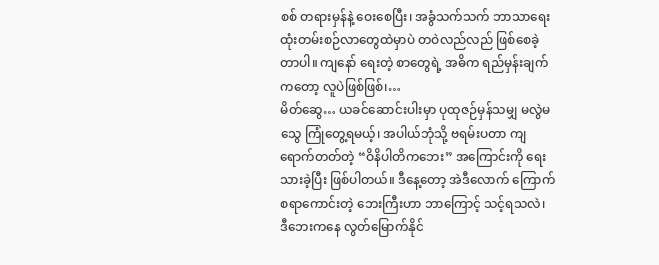စစ် တရားမှန်နဲ့ ဝေးစေပြီး၊ အခွံသက်သက် ဘာသာရေး ထုံးတမ်းစဉ်လာတွေထဲမှာပဲ တဝဲလည်လည် ဖြစ်စေခဲ့တာပါ။ ကျနော် ရေးတဲ့ စာတွေရဲ့ အဓိက ရည်မှန်းချက်ကတော့ လူပဲဖြစ်ဖြစ်၊…
မိတ်ဆွေ… ယခင်ဆောင်းပါးမှာ ပုထုဇဉ်မှန်သမျှ မလွဲမသွေ ကြုံတွေ့ရမယ့်၊ အပါယ်ဘုံသို့ ဗရမ်းပတာ ကျရောက်တတ်တဲ့ “ဝိနိပါတိကဘေး” အကြောင်းကို ရေးသားခဲ့ပြီး ဖြစ်ပါတယ်။ ဒီနေ့တော့ အဲဒီလောက် ကြောက်စရာကောင်းတဲ့ ဘေးကြီးဟာ ဘာကြောင့် သင့်ရသလဲ၊ ဒီဘေးကနေ လွတ်မြောက်နိုင်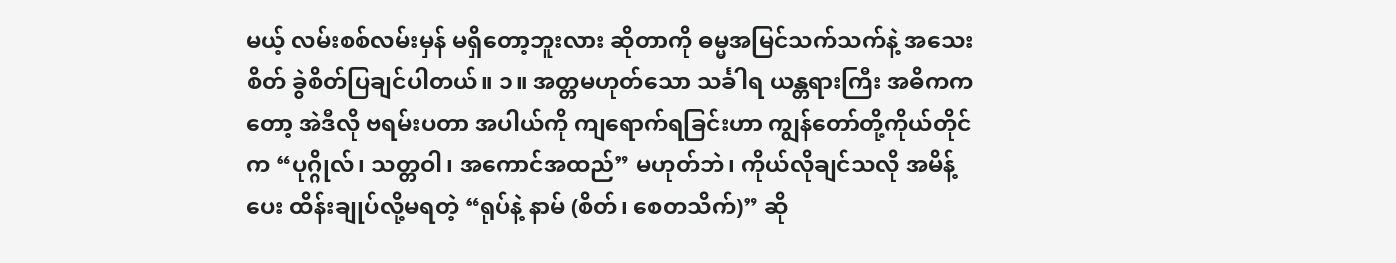မယ့် လမ်းစစ်လမ်းမှန် မရှိတော့ဘူးလား ဆိုတာကို ဓမ္မအမြင်သက်သက်နဲ့ အသေးစိတ် ခွဲစိတ်ပြချင်ပါတယ်။ ၁။ အတ္တမဟုတ်သော သင်္ခါရ ယန္တရားကြီး အဓိကကတော့ အဲဒီလို ဗရမ်းပတာ အပါယ်ကို ကျရောက်ရခြင်းဟာ ကျွန်တော်တို့ကိုယ်တိုင်က “ပုဂ္ဂိုလ်၊ သတ္တဝါ၊ အကောင်အထည်” မဟုတ်ဘဲ၊ ကိုယ်လိုချင်သလို အမိန့်ပေး ထိန်းချုပ်လို့မရတဲ့ “ရုပ်နဲ့ နာမ် (စိတ်၊ စေတသိက်)” ဆို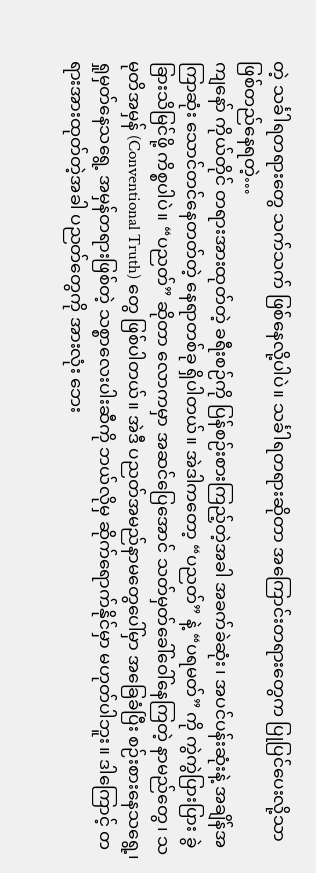တဲ့ သင်္ခါရတရားတွေ သက်သက် ဖြစ်နေလို့ပါပဲ။ သင်္ခါရတရားဆိုတာ အကြောင်းတရားတွေက ပြုပြင်ပေးလို့သာ ဖြစ်တည်နေရတဲ့…
ကျနော် ကိုယ်တိုင် တရားအားထုတ်တဲ့ ခရီးစဉ်ကို ပြန်စဉ်းစားကြည့်တဲ့အခါ အခက်ခဲဆုံး၊ အပင်ပန်းဆုံးနဲ့ အချိန်အကြာဆုံး သောင်တင်နေတတ်တဲ့ နေရာတစ်ခု ရှိပါတယ်။ အဲဒါကတော့ “ပညတ်” နဲ့ “ပရမတ်” ကို ကွဲကွဲပြားပြား ခွဲခြားသိမြင်ဖို့ ကိစ္စပါပဲ။ “ပညတ်” ဆိုတာ လောကမှာ အဆင်ပြေအောင် သတ်မှတ်ခေါ်ဝေါ်နေကြတဲ့ နာမည်တွေ၊ သမုတိအမှန် (Conventional Truth) တွေ ဖြစ်ပါတယ်။ အဲဒီ ပညတ်အမည်နာမတွေပေါ်မှာ အခြေခံပြီး စဉ်းစားနေသရွေ့၊ ရှုမှတ်နေသရွေ့ အမှန်တရားဖြစ်တဲ့ သစ္စာလေးပါးဆီကို ဘယ်လိုမှ ဆိုက်ရောက်နိုင်မှာ မဟုတ်ပါဘူး။ ဒါကြောင့် တရားအားထုတ်တဲ့အခါ ပညတ်တွေကို အားလုံး ဘေး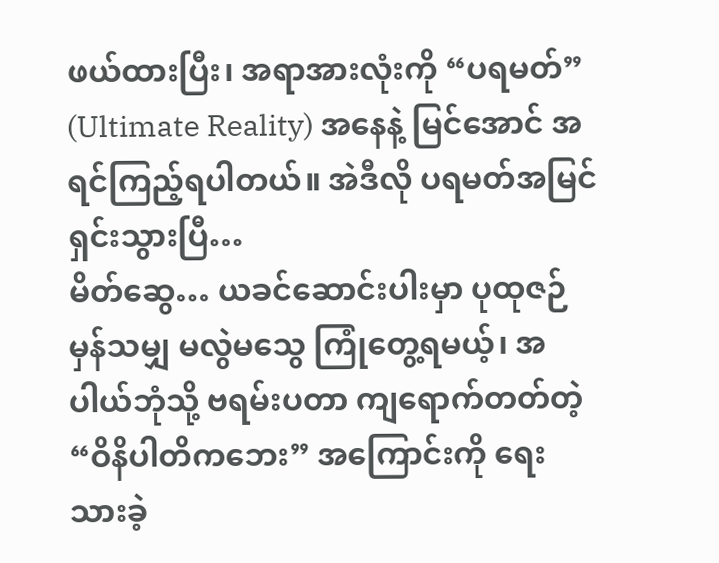ဖယ်ထားပြီး၊ အရာအားလုံးကို “ပရမတ်” (Ultimate Reality) အနေနဲ့ မြင်အောင် အရင်ကြည့်ရပါတယ်။ အဲဒီလို ပရမတ်အမြင် ရှင်းသွားပြီ…
မိတ်ဆွေ… ယခင်ဆောင်းပါးမှာ ပုထုဇဉ်မှန်သမျှ မလွဲမသွေ ကြုံတွေ့ရမယ့်၊ အပါယ်ဘုံသို့ ဗရမ်းပတာ ကျရောက်တတ်တဲ့ “ဝိနိပါတိကဘေး” အကြောင်းကို ရေးသားခဲ့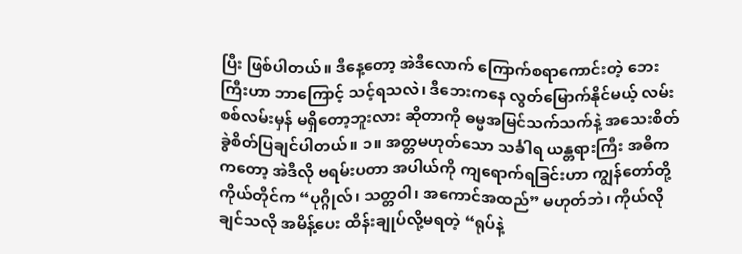ပြီး ဖြစ်ပါတယ်။ ဒီနေ့တော့ အဲဒီလောက် ကြောက်စရာကောင်းတဲ့ ဘေးကြီးဟာ ဘာကြောင့် သင့်ရသလဲ၊ ဒီဘေးကနေ လွတ်မြောက်နိုင်မယ့် လမ်းစစ်လမ်းမှန် မရှိတော့ဘူးလား ဆိုတာကို ဓမ္မအမြင်သက်သက်နဲ့ အသေးစိတ် ခွဲစိတ်ပြချင်ပါတယ်။ ၁။ အတ္တမဟုတ်သော သင်္ခါရ ယန္တရားကြီး အဓိကကတော့ အဲဒီလို ဗရမ်းပတာ အပါယ်ကို ကျရောက်ရခြင်းဟာ ကျွန်တော်တို့ကိုယ်တိုင်က “ပုဂ္ဂိုလ်၊ သတ္တဝါ၊ အကောင်အထည်” မဟုတ်ဘဲ၊ ကိုယ်လိုချင်သလို အမိန့်ပေး ထိန်းချုပ်လို့မရတဲ့ “ရုပ်နဲ့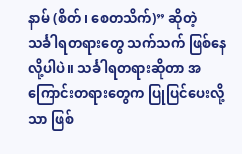နာမ် (စိတ်၊ စေတသိက်)” ဆိုတဲ့ သင်္ခါရတရားတွေ သက်သက် ဖြစ်နေလို့ပါပဲ။ သင်္ခါရတရားဆိုတာ အကြောင်းတရားတွေက ပြုပြင်ပေးလို့သာ ဖြစ်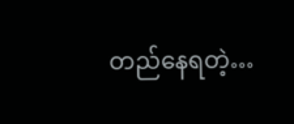တည်နေရတဲ့…